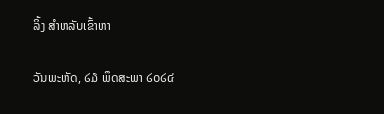ລິ້ງ ສຳຫລັບເຂົ້າຫາ

ວັນພະຫັດ, ໒໓ ພຶດສະພາ ໒໐໒໔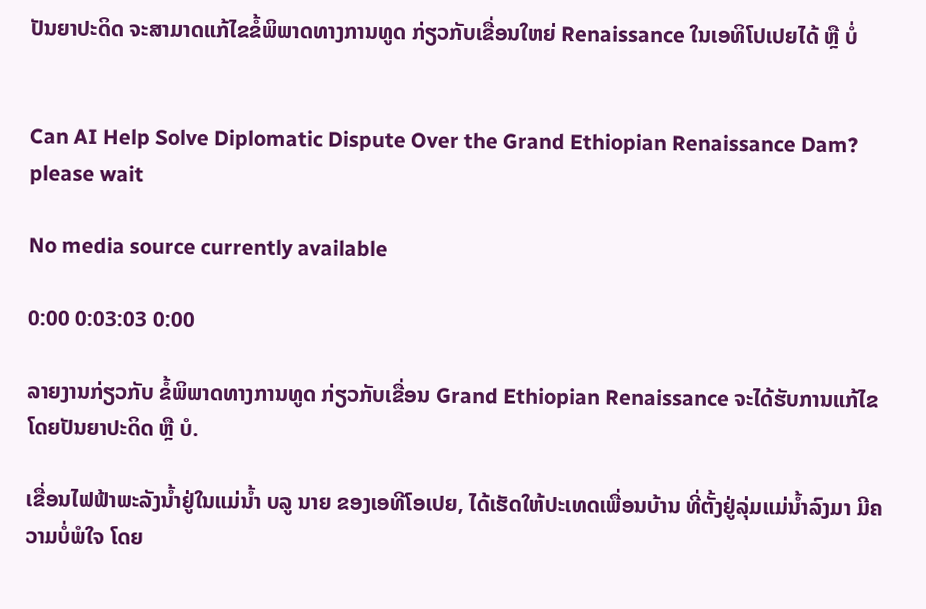ປັນຍາປະດິດ ຈະສາມາດແກ້ໄຂຂໍ້ພິພາດທາງການທູດ ກ່ຽວກັບເຂື່ອນໃຫຍ່ Renaissance ໃນເອທິໂປເປຍໄດ້ ຫຼື ບໍ່


Can AI Help Solve Diplomatic Dispute Over the Grand Ethiopian Renaissance Dam?
please wait

No media source currently available

0:00 0:03:03 0:00

ລາຍງານກ່ຽວກັບ ຂໍ້ພິພາດທາງການທູດ ກ່ຽວກັບເຂື່ອນ Grand Ethiopian Renaissance ຈະໄດ້ຮັບການແກ້ໄຂໂດຍປັນຍາປະດິດ ຫຼື ບໍ.

ເຂື່ອນໄຟຟ້າພະລັງນໍ້າຢູ່ໃນແມ່ນໍ້າ ບລູ ນາຍ ຂອງເອທີໂອເປຍ, ໄດ້ເຮັດໃຫ້ປະເທດເພື່ອນບ້ານ ທີ່ຕັ້ງຢູ່ລຸ່ມແມ່ນໍ້າລົງມາ ມີຄວາມບໍ່ພໍໃຈ ໂດຍ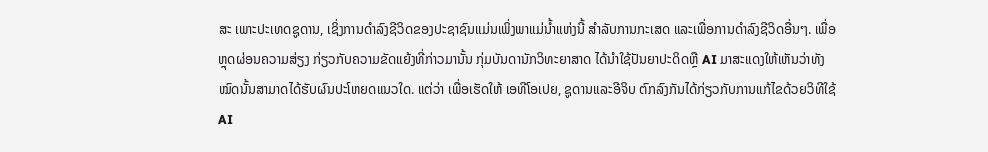ສະ ເພາະປະເທດຊູດານ, ເຊິ່ງການດໍາລົງຊີວິດຂອງປະຊາຊົນແມ່ນເພິ່ງພາແມ່ນໍ້າແຫ່ງນີ້ ສໍາລັບການກະເສດ ແລະເພື່ອການດໍາລົງຊີວິດອື່ນໆ. ເພື່ອຫຼຸດຜ່ອນຄວາມສ່ຽງ ກ່ຽວກັບຄວາມຂັດແຍ້ງທີ່ກ່າວມານັ້ນ ກຸ່ມບັນດານັກວິທະຍາສາດ ໄດ້ນໍາໃຊ້ປັນຍາປະດິດຫຼື AI ມາສະແດງໃຫ້ເຫັນວ່າທັງໝົດນັ້ນສາມາດໄດ້ຮັບຜົນປະໂຫຍດແນວໃດ. ແຕ່ວ່າ ເພື່ອເຮັດໃຫ້ ເອທີໂອເປຍ, ຊູດານແລະອີຈິບ ຕົກລົງກັນໄດ້ກ່ຽວກັບການແກ້ໄຂດ້ວຍວິທີໃຊ້ AI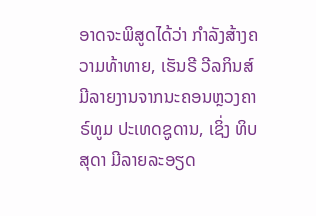ອາດຈະພິສູດໄດ້ວ່າ ກໍາລັງສ້າງຄວາມທ້າທາຍ, ເຮັນຣີ ວີລກິນສ໌ ມີລາຍງານຈາກນະຄອນຫຼວງຄາຣ໌ທູມ ປະເທດຊູດານ, ເຊິ່ງ ທິບສຸດາ ມີລາຍລະອຽດ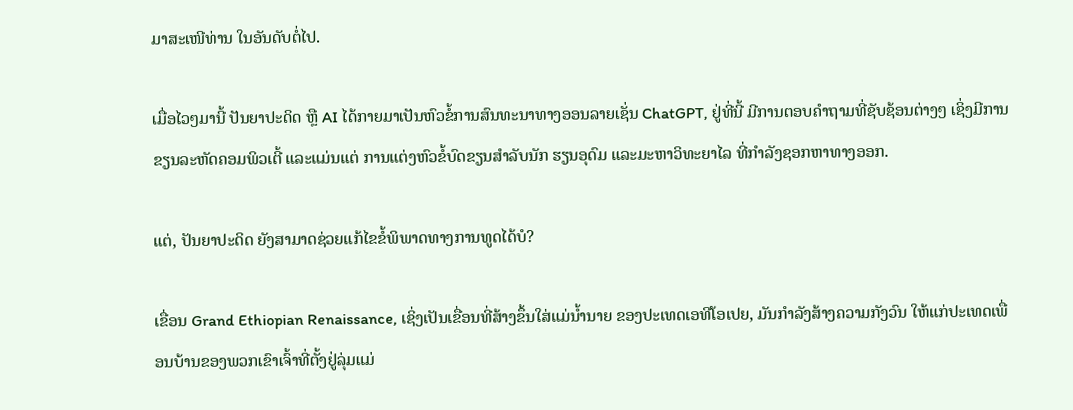ມາສະເໜີທ່ານ ໃນອັນດັບຕໍ່ໄປ.

ເມື່ອໄວໆມານີ້ ປັນຍາປະດິດ ຫຼື AI ໄດ້ກາຍມາເປັນຫົວຂໍ້ການສົນທະນາທາງອອນລາຍເຊັ່ນ ChatGPT, ຢູ່ທີ່ນີ້ ມີການຕອບຄໍາຖາມທີ່ຊັບຊ້ອນຕ່າງໆ ເຊິ່ງມີການຂຽນລະຫັດຄອມພິວເຕີ້ ແລະແມ່ນແຕ່ ການແຕ່ງຫົວຂໍ້ບົດຂຽນສໍາລັບນັກ ຮຽນອຸດົມ ແລະມະຫາວິທະຍາໄລ ທີ່ກໍາລັງຊອກຫາທາງອອກ.

ແຕ່, ປັນຍາປະດິດ ຍັງສາມາດຊ່ວຍແກ້ໄຂຂໍ້ພິພາດທາງການທູດໄດ້ບໍ?

ເຂື່ອນ Grand Ethiopian Renaissance, ເຊິ່ງເປັນເຂື່ອນທີ່ສ້າງຂຶ້ນໃສ່ແມ່ນໍ້ານາຍ ຂອງປະເທດເອທີໂອເປຍ, ມັນກໍາລັງສ້າງຄວາມກັງວົນ ໃຫ້ແກ່ປະເທດເພື່ອນບ້ານຂອງພວກເຂົາເຈົ້າທີ່ຕັ້ງຢູ່ລຸ່ມແມ່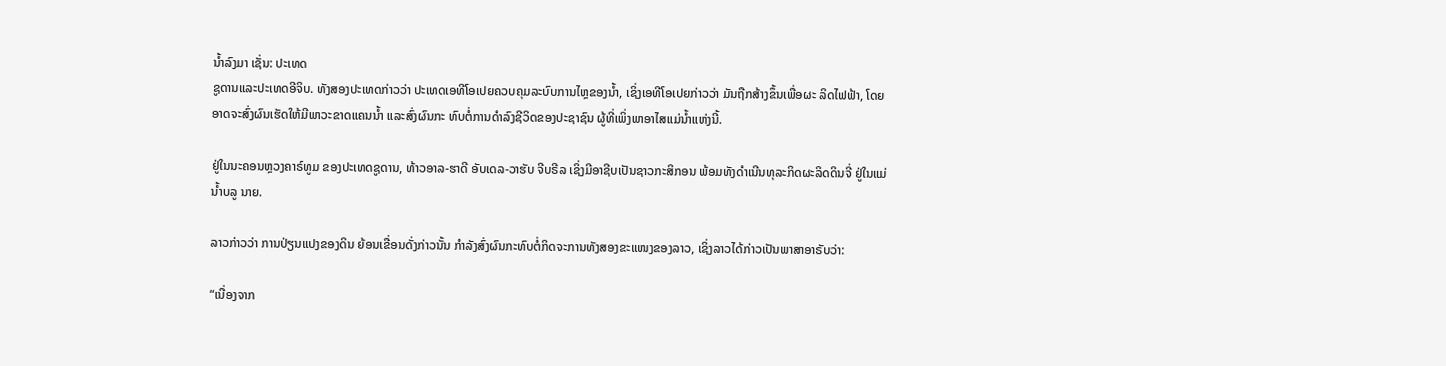ນໍ້າລົງມາ ເຊັ່ນ: ປະເທດ
ຊູດານແລະປະເທດອີຈິບ. ທັງສອງປະເທດກ່າວວ່າ ປະເທດເອທີໂອເປຍຄວບຄຸມລະບົບການໄຫຼຂອງນໍ້າ, ເຊິ່ງເອທີໂອເປຍກ່າວວ່າ ມັນຖືກສ້າງຂຶ້ນເພື່ອຜະ ລິດໄຟຟ້າ, ໂດຍອາດຈະສົ່ງຜົນເຮັດໃຫ້ມີພາວະຂາດແຄນນໍ້າ ແລະສົ່ງຜົນກະ ທົບຕໍ່ການດໍາລົງຊີວິດຂອງປະຊາຊົນ ຜູ້ທີ່ເພິ່ງພາອາໄສແມ່ນໍ້າແຫ່ງນີ້.

ຢູ່ໃນນະຄອນຫຼວງຄາຣ໌ທູມ ຂອງປະເທດຊູດານ, ທ້າວອາລ-ຮາດີ ອັບເດລ-ວາຮັບ ຈີບຣີລ ເຊິ່ງມີອາຊີບເປັນຊາວກະສິກອນ ພ້ອມທັງດໍາເນີນທຸລະກິດຜະລິດດິນຈີ່ ຢູ່ໃນແມ່ນໍ້າບລູ ນາຍ.

ລາວກ່າວວ່າ ການປ່ຽນແປງຂອງດິນ ຍ້ອນເຂື່ອນດັ່ງກ່າວນັ້ນ ກໍາລັງສົ່ງຜົນກະທົບຕໍ່ກິດຈະການທັງສອງຂະແໜງຂອງລາວ, ເຊິ່ງລາວໄດ້ກ່າວເປັນພາສາອາຣັບວ່າ:

“ເນື່ອງຈາກ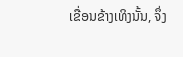ເຂື່ອນຂ້າງເທິງນັ້ນ, ຈຶ່ງ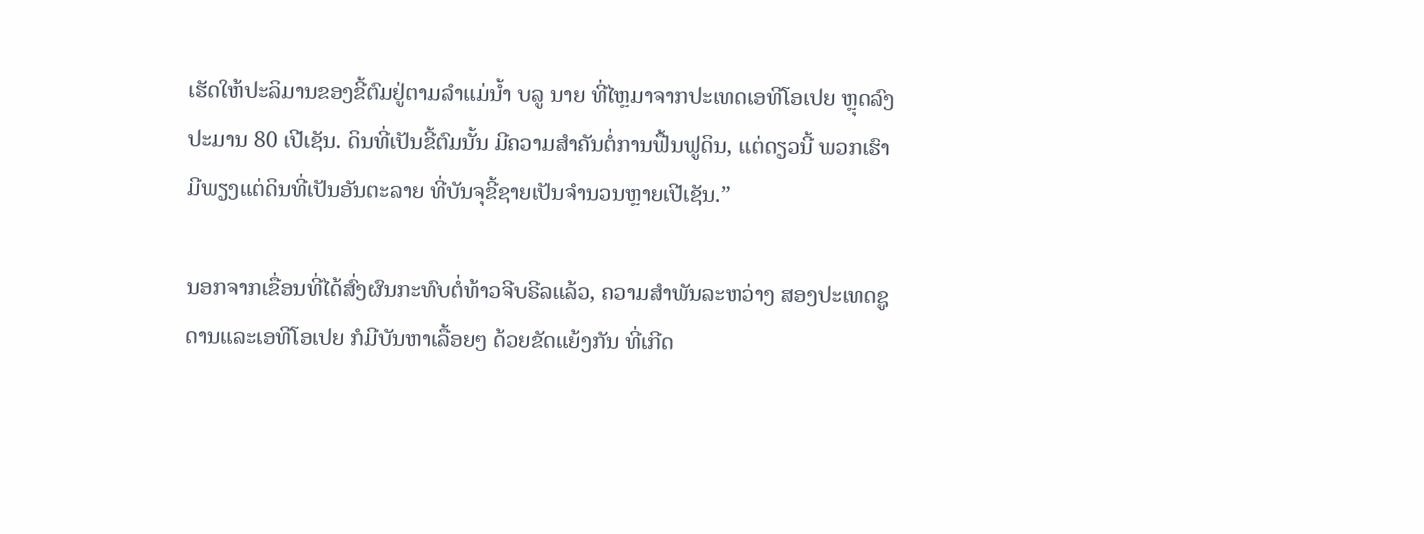ເຮັດໃຫ້ປະລິມານຂອງຂີ້ຕົມຢູ່ຕາມລໍາແມ່ນໍ້າ ບລູ ນາຍ ທີ່ໄຫຼມາຈາກປະເທດເອທີໂອເປຍ ຫຼຸດລົງປະມານ 80 ເປີເຊັນ. ດິນທີ່ເປັນຂີ້ຕົມນັ້ນ ມີຄວາມສໍາຄັນຕໍ່ການຟື້ນຟູດິນ, ແຕ່ດຽວນີ້ ພວກເຮົາມີພຽງແຕ່ດິນທີ່ເປັນອັນຕະລາຍ ທີ່ບັນຈຸຂີ້ຊາຍເປັນຈໍານວນຫຼາຍເປີເຊັນ.”

ນອກຈາກເຂື່ອນທີ່ໄດ້ສົ່ງຜົນກະທົບຕໍ່ທ້າວຈີບຣີລແລ້ວ, ຄວາມສໍາພັນລະຫວ່າງ ສອງປະເທດຊູດານແລະເອທີໂອເປຍ ກໍມີບັນຫາເລື້ອຍໆ ດ້ວຍຂັດແຍ້ງກັນ ທີ່ເກີດ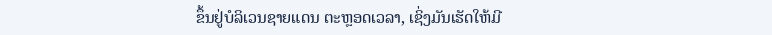ຂຶ້ນຢູ່ບໍລິເວນຊາຍແດນ ຕະຫຼອດເວລາ, ເຊິ່ງມັນເຮັດໃຫ້ມີ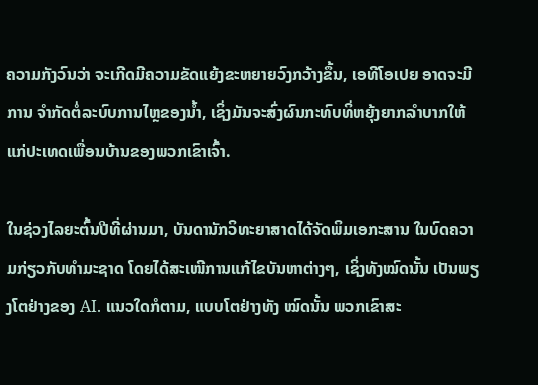ຄວາມກັງວົນວ່າ ຈະເກີດມີຄວາມຂັດແຍ້ງຂະຫຍາຍວົງກວ້າງຂຶ້ນ, ເອທີໂອເປຍ ອາດຈະມີການ ຈໍາກັດຕໍ່ລະບົບການໄຫຼຂອງນໍ້າ, ເຊິ່ງມັນຈະສົ່ງຜົນກະທົບທິ່ຫຍຸ້ງຍາກລໍາບາກໃຫ້ແກ່ປະເທດເພື່ອນບ້ານຂອງພວກເຂົາເຈົ້າ.

ໃນຊ່ວງໄລຍະຕົ້ນປີທີ່ຜ່ານມາ, ບັນດານັກວິທະຍາສາດໄດ້ຈັດພິມເອກະສານ ໃນບົດຄວາມກ່ຽວກັບທໍາມະຊາດ ໂດຍໄດ້ສະເໜີການແກ້ໄຂບັນຫາຕ່າງໆ, ເຊິ່ງທັງໝົດນັ້ນ ເປັນພຽງໂຕຢ່າງຂອງ AI. ແນວໃດກໍຕາມ, ແບບໂຕຢ່າງທັງ ໝົດນັ້ນ ພວກເຂົາສະ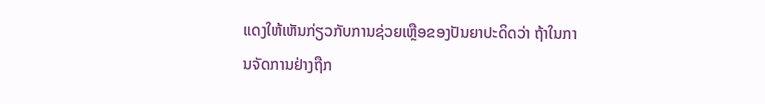ແດງໃຫ້ເຫັນກ່ຽວກັບການຊ່ວຍເຫຼືອຂອງປັນຍາປະດິດວ່າ ຖ້າໃນການຈັດການຢ່າງຖືກ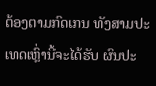ຕ້ອງຕາມກົດເກນ ທັງສາມປະເທດເຫຼົ່ານີ້ຈະໄດ້ຮັບ ຜົນປະ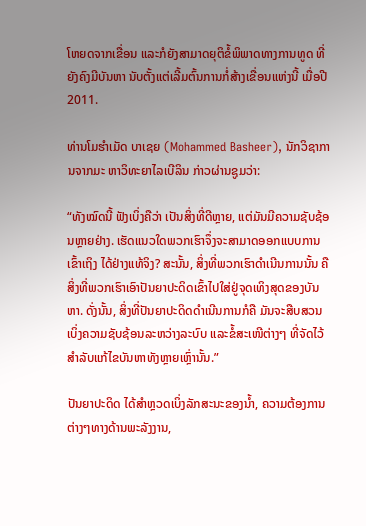ໂຫຍດຈາກເຂື່ອນ ແລະກໍຍັງສາມາດຍຸຕິຂໍ້ພິພາດທາງການທູດ ທີ່ຍັງຄົງມີບັນຫາ ນັບຕັ້ງແຕ່ເລີ້ມຕົ້ນການກໍ່ສ້າງເຂື່ອນແຫ່ງນີ້ ເມື່ອປີ 2011.

ທ່ານໂມຮໍາເມັດ ບາເຊຍ (Mohammed Basheer), ນັກວິຊາການຈາກມະ ຫາວິທະຍາໄລເບີລິນ ກ່າວຜ່ານຊູມວ່າ:

“ທັງໝົດນີ້ ຟັງເບິ່ງຄືວ່າ ເປັນສິ່ງທີ່ດີຫຼາຍ, ແຕ່ມັນມີຄວາມຊັບຊ້ອນຫຼາຍຢ່າງ. ເຮັດແນວໃດພວກເຮົາຈຶ່ງຈະສາມາດອອກແບບການເຂົ້າເຖິງ ໄດ້ຢ່າງແທ້ຈິງ? ສະນັ້ນ, ສິ່ງທີ່ພວກເຮົາດໍາເນີນການນັ້ນ ຄືສິ່ງທີ່ພວກເຮົາເອົາປັນຍາປະດິດເຂົ້າໄປໃສ່ຢູ່ຈຸດເທິງສຸດຂອງບັນຫາ. ດັ່ງນັ້ນ, ສິ່ງທີ່ປັນຍາປະດິດດໍາເນີນການກໍຄື ມັນຈະສືບສວນເບິ່ງຄວາມຊັບຊ້ອນລະຫວ່າງລະບົບ ແລະຂໍ້ສະເໜີຕ່າງໆ ທີ່ຈັດໄວ້ສໍາລັບແກ້ໄຂບັນຫາທັງຫຼາຍເຫຼົ່ານັ້ນ.”

ປັນຍາປະດິດ ໄດ້ສໍາຫຼວດເບິ່ງລັກສະນະຂອງນໍ້າ, ຄວາມຕ້ອງການຕ່າງໆທາງດ້ານພະລັງງານ,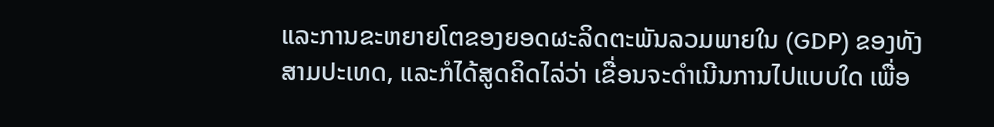ແລະການຂະຫຍາຍໂຕຂອງຍອດຜະລິດຕະພັນລວມພາຍໃນ (GDP) ຂອງທັງສາມປະເທດ, ແລະກໍໄດ້ສູດຄິດໄລ່ວ່າ ເຂື່ອນຈະດໍາເນີນການໄປແບບໃດ ເພື່ອ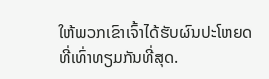ໃຫ້ພວກເຂົາເຈົ້າໄດ້ຮັບຜົນປະໂຫຍດທີ່ເທົ່າທຽມກັນທີ່ສຸດ.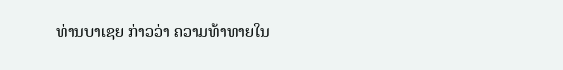ທ່ານບາເຊຍ ກ່າວວ່າ ຄວາມທ້າທາຍໃນ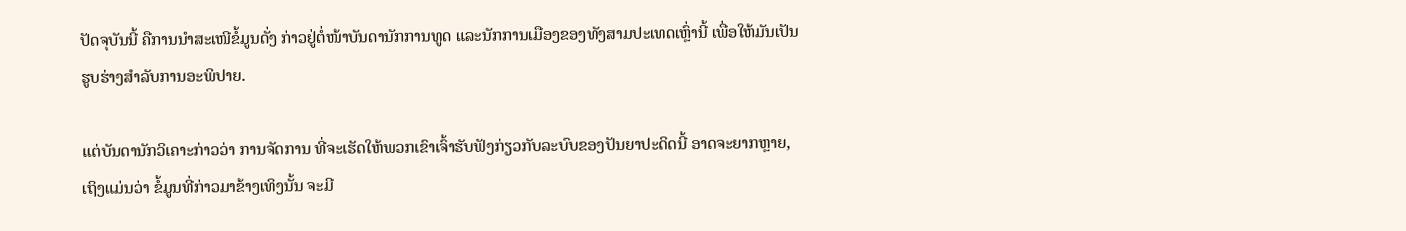ປັດຈຸບັນນີ້ ຄືການນໍາສະເໜີຂໍ້ມູນດັ່ງ ກ່າວຢູ່ຕໍ່ໜ້າບັນດານັກການທູດ ແລະນັກການເມືອງຂອງທັງສາມປະເທດເຫຼົ່ານີ້ ເພື່ອໃຫ້ມັນເປັນຮູບຮ່າງສໍາລັບການອະພິປາຍ.

ແຕ່ບັນດານັກວິເຄາະກ່າວວ່າ ການຈັດການ ທີ່ຈະເຮັດໃຫ້ພວກເຂົາເຈົ້າຮັບຟັງກ່ຽວກັບລະບົບຂອງປັນຍາປະດິດນີ້ ອາດຈະຍາກຫຼາຍ, ເຖິງແມ່ນວ່າ ຂໍ້ມູນທີ່ກ່າວມາຂ້າງເທິງນັ້ນ ຈະມີ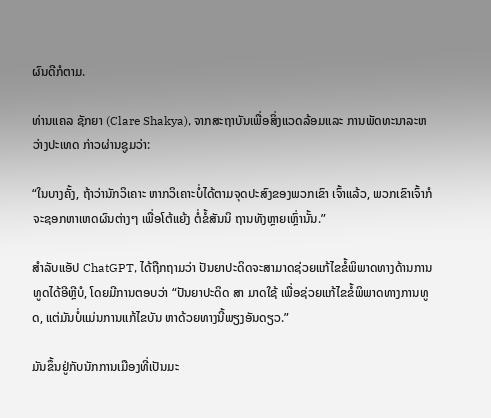ຜົນດີກໍຕາມ.

ທ່ານແຄລ ຊັກຍາ (Clare Shakya), ຈາກສະຖາບັນເພື່ອສິ່ງແວດລ້ອມແລະ ການພັດທະນາລະຫວ່າງປະເທດ ກ່າວຜ່ານຊູມວ່າ:

“ໃນບາງຄັ້ງ, ຖ້າວ່ານັກວິເຄາະ ຫາກວິເຄາະບໍ່ໄດ້ຕາມຈຸດປະສົງຂອງພວກເຂົາ ເຈົ້າແລ້ວ, ພວກເຂົາເຈົ້າກໍຈະຊອກຫາເຫດຜົນຕ່າງໆ ເພື່ອໂຕ້ແຍ້ງ ຕໍ່ຂໍ້ສັນນິ ຖານທັງຫຼາຍເຫຼົ່ານັ້ນ.”

ສໍາລັບແອັປ ChatGPT, ໄດ້ຖືກຖາມວ່າ ປັນຍາປະດິດຈະສາມາດຊ່ວຍແກ້ໄຂຂໍ້ພິພາດທາງດ້ານການທູດໄດ້ອີຫຼີບໍ, ໂດຍມີການຕອບວ່າ “ປັນຍາປະດິດ ສາ ມາດໃຊ້ ເພື່ອຊ່ວຍແກ້ໄຂຂໍ້ພິພາດທາງການທູດ, ແຕ່ມັນບໍ່ແມ່ນການແກ້ໄຂບັນ ຫາດ້ວຍທາງນີ້ພຽງອັນດຽວ.”

ມັນຂຶ້ນຢູ່ກັບນັກການເມືອງທີ່ເປັນມະ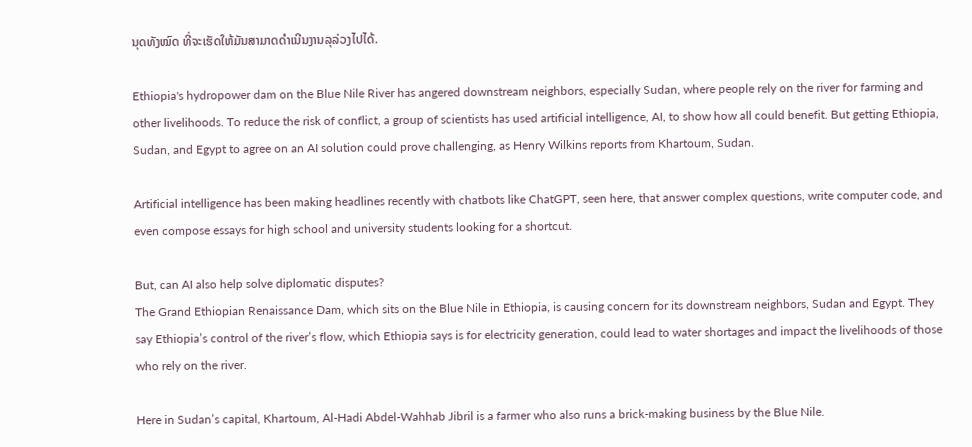ນຸດທັງໝົດ ທີ່ຈະເຮັດໃຫ້ມັນສາມາດດໍາເນີນງານລຸລ່ວງໄປໄດ້.

Ethiopia's hydropower dam on the Blue Nile River has angered downstream neighbors, especially Sudan, where people rely on the river for farming and other livelihoods. To reduce the risk of conflict, a group of scientists has used artificial intelligence, AI, to show how all could benefit. But getting Ethiopia, Sudan, and Egypt to agree on an AI solution could prove challenging, as Henry Wilkins reports from Khartoum, Sudan.

Artificial intelligence has been making headlines recently with chatbots like ChatGPT, seen here, that answer complex questions, write computer code, and even compose essays for high school and university students looking for a shortcut.

But, can AI also help solve diplomatic disputes?
The Grand Ethiopian Renaissance Dam, which sits on the Blue Nile in Ethiopia, is causing concern for its downstream neighbors, Sudan and Egypt. They say Ethiopia’s control of the river’s flow, which Ethiopia says is for electricity generation, could lead to water shortages and impact the livelihoods of those who rely on the river.

Here in Sudan’s capital, Khartoum, Al-Hadi Abdel-Wahhab Jibril is a farmer who also runs a brick-making business by the Blue Nile.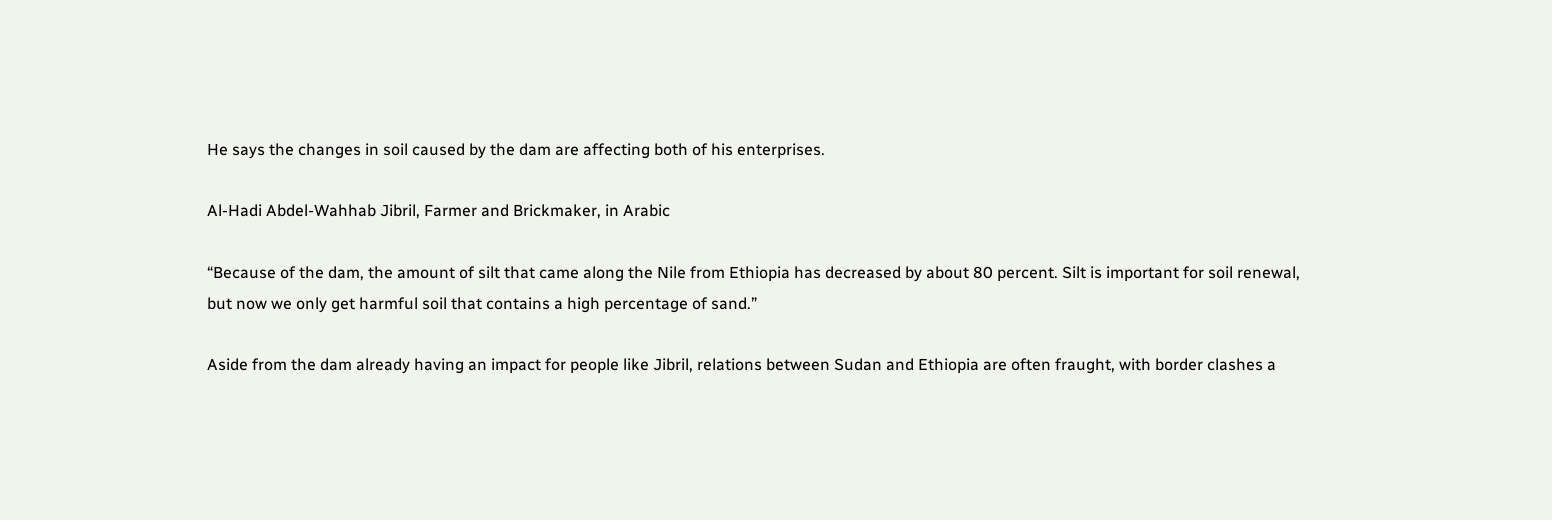He says the changes in soil caused by the dam are affecting both of his enterprises.

Al-Hadi Abdel-Wahhab Jibril, Farmer and Brickmaker, in Arabic

“Because of the dam, the amount of silt that came along the Nile from Ethiopia has decreased by about 80 percent. Silt is important for soil renewal, but now we only get harmful soil that contains a high percentage of sand.”

Aside from the dam already having an impact for people like Jibril, relations between Sudan and Ethiopia are often fraught, with border clashes a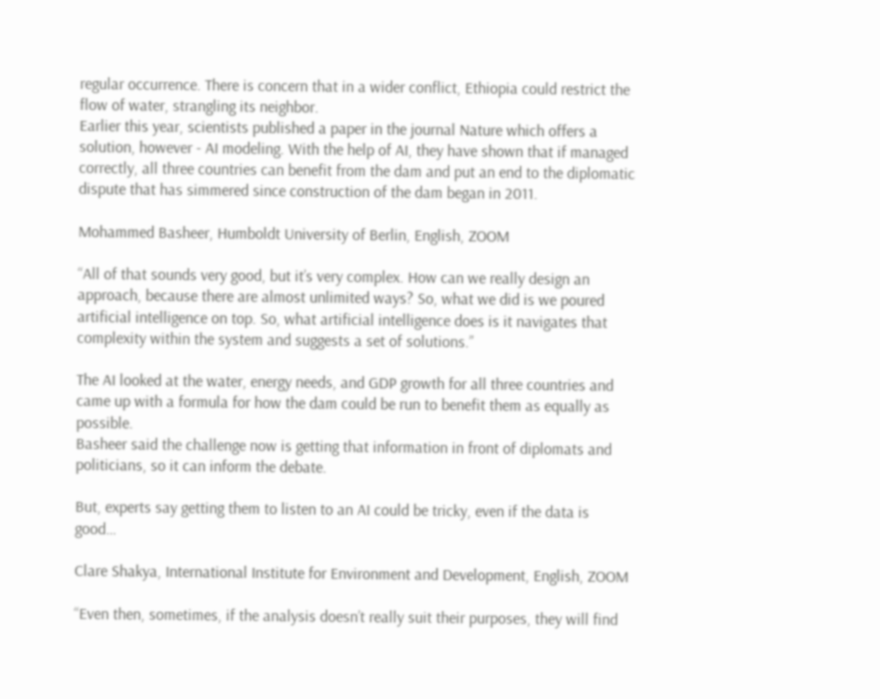regular occurrence. There is concern that in a wider conflict, Ethiopia could restrict the flow of water, strangling its neighbor.
Earlier this year, scientists published a paper in the journal Nature which offers a solution, however - AI modeling. With the help of AI, they have shown that if managed correctly, all three countries can benefit from the dam and put an end to the diplomatic dispute that has simmered since construction of the dam began in 2011.

Mohammed Basheer, Humboldt University of Berlin, English, ZOOM

“All of that sounds very good, but it’s very complex. How can we really design an approach, because there are almost unlimited ways? So, what we did is we poured artificial intelligence on top. So, what artificial intelligence does is it navigates that complexity within the system and suggests a set of solutions.”

The AI looked at the water, energy needs, and GDP growth for all three countries and came up with a formula for how the dam could be run to benefit them as equally as possible.
Basheer said the challenge now is getting that information in front of diplomats and politicians, so it can inform the debate.

But, experts say getting them to listen to an AI could be tricky, even if the data is good…

Clare Shakya, International Institute for Environment and Development, English, ZOOM

“Even then, sometimes, if the analysis doesn’t really suit their purposes, they will find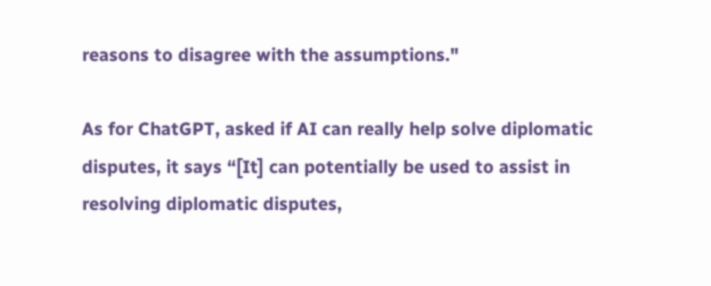reasons to disagree with the assumptions."

As for ChatGPT, asked if AI can really help solve diplomatic disputes, it says “[It] can potentially be used to assist in resolving diplomatic disputes,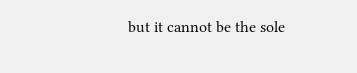but it cannot be the sole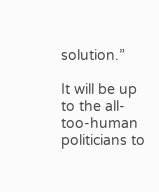solution.”

It will be up to the all-too-human politicians to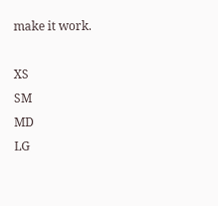make it work.

XS
SM
MD
LG